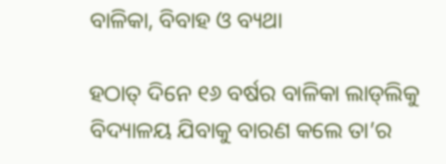ବାଳିକା, ବିବାହ ଓ ବ୍ୟଥା

ହଠାତ୍‌ ଦିନେ ୧୬ ବର୍ଷର ବାଳିକା ଲାଡ୍‌ଲିକୁ ବିଦ୍ୟାଳୟ ଯିବାକୁ ବାରଣ କଲେ ତା’ର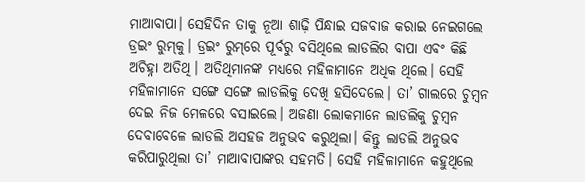ମାଆବାପା। ସେହିଦିନ ତାକୁ ନୂଆ ଶାଢ଼ି ପିନ୍ଧାଇ ସଜବାଜ କରାଇ ନେଇଗଲେ ଡ୍ରଇଂ ରୁମ୍‌କୁ। ଡ୍ରଇଂ ରୁମ୍‌ରେ ପୂର୍ବରୁ ବସିଥିଲେ ଲାଡଲିର ବାପା ଏବଂ କିଛି ଅଚିହ୍ନା ଅତିଥି। ଅତିଥିମାନଙ୍କ ମଧ୍ୟରେ ମହିଳାମାନେ ଅଧିକ ଥିଲେ। ସେହି ମହିଳାମାନେ ସଙ୍ଗେ ସଙ୍ଗେ ଲାଡଲିକୁ ଦେଖି ହସିଦେଲେ। ତା’ ଗାଲରେ ଚୁମ୍ବନ ଦେଇ ନିଜ ମେଳରେ ବସାଇଲେ। ଅଜଣା ଲୋକମାନେ ଲାଡଲିକୁ ଚୁମ୍ବନ ଦେବାବେଳେ ଲାଡଲି ଅସହଜ ଅନୁଭବ କରୁଥିଲା। କିନ୍ତୁ ଲାଡଲି ଅନୁଭବ କରିପାରୁଥିଲା ତା’ ମାଆବାପାଙ୍କର ସହମତି। ସେହି ମହିଳାମାନେ କହୁଥିଲେ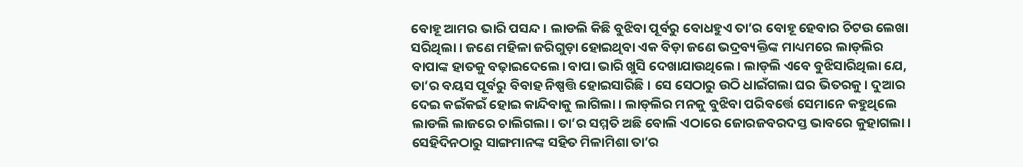ବୋହୂ ଆମର ଭାରି ପସନ୍ଦ। ଲାଡଲି କିଛି ବୁଝିବା ପୂର୍ବରୁ ବୋଧହୁଏ ତା’ର ବୋହୂ ହେବାର ଚିଟଉ ଲେଖା ସରିଥିଲା। ଜଣେ ମହିଳା ଜରିଗୁଡ଼ା ହୋଇଥିବା ଏକ ବିଡ଼ା ଜଣେ ଭଦ୍ରବ୍ୟକ୍ତିଙ୍କ ମାଧ୍ୟମରେ ଲାଡ୍‌ଲିର ବାପାଙ୍କ ହାତକୁ ବଢ଼ାଇଦେଲେ। ବାପା ଭାରି ଖୁସି ଦେଖାଯାଉଥିଲେ। ଲାଡ୍‌ଲି ଏବେ ବୁଝିସାରିଥିଲା ଯେ, ତା’ର ବୟସ ପୂର୍ବରୁ ବିବାହ ନିଷ୍ପତ୍ତି ହୋଇସାରିଛି। ସେ ସେଠାରୁ ଉଠି ଧାଇଁଗଲା ଘର ଭିତରକୁ। ଦୁଆର ଦେଇ କଇଁକଇଁ ହୋଇ କାନ୍ଦିବାକୁ ଲାଗିଲା। ଲାଡ୍‌ଲିର ମନକୁ ବୁଝିବା ପରିବର୍ତ୍ତେ ସେମାନେ କହୁଥିଲେ ଲାଡଲି ଲାଜରେ ଚାଲିଗଲା। ତା’ର ସମ୍ମତି ଅଛି ବୋଲି ଏଠାରେ ଜୋରଜବରଦସ୍ତ ଭାବରେ କୁହାଗଲା। ସେହିଦିନଠାରୁ ସାଙ୍ଗମାନଙ୍କ ସହିତ ମିଳାମିଶା ତା’ର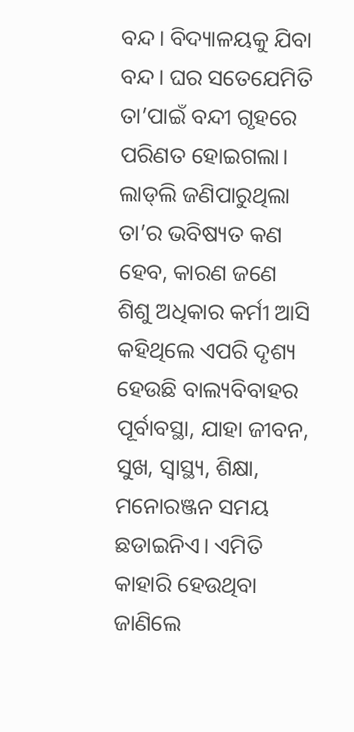ବନ୍ଦ। ବିଦ୍ୟାଳୟକୁ ଯିବା ବନ୍ଦ। ଘର ସତେଯେମିତି ତା’ପାଇଁ ବନ୍ଦୀ ଗୃହରେ ପରିଣତ ହୋଇଗଲା। ଲାଡ୍‌ଲି ଜଣିପାରୁଥିଲା ତା’ର ଭବିଷ୍ୟତ କଣ ହେବ, କାରଣ ଜଣେ ଶିଶୁ ଅଧିକାର କର୍ମୀ ଆସି କହିଥିଲେ ଏପରି ଦୃଶ୍ୟ ହେଉଛି ବାଲ୍ୟବିବାହର ପୂର୍ବାବସ୍ଥା, ଯାହା ଜୀବନ, ସୁଖ, ସ୍ବାସ୍ଥ୍ୟ, ଶିକ୍ଷା, ମନୋରଞ୍ଜନ ସମୟ ଛଡାଇନିଏ। ଏମିତି କାହାରି ହେଉଥିବା ଜାଣିଲେ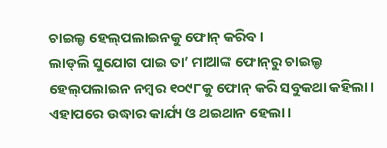ଚାଇଲ୍ଡ ହେଲ୍‌ପଲାଇନକୁ ଫୋନ୍‌ କରିବ ।
ଲାଡ୍‌ଲି ସୁଯୋଗ ପାଇ ତା’ ମାଆଙ୍କ ଫୋନ୍‌ରୁ ଚାଇଲ୍ଡ ହେଲ୍‌ପଲାଇନ ନମ୍ବର ୧୦୯୮କୁ ଫୋନ୍‌ କରି ସବୁକଥା କହିଲା। ଏହାପରେ ଉଦ୍ଧାର କାର୍ଯ୍ୟ ଓ ଥଇଥାନ ହେଲା।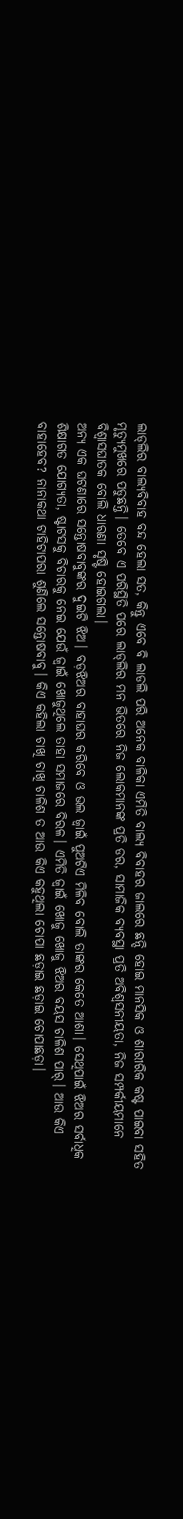ଲାଡ୍‌ଲିର ବାଲ୍ୟବିବାହ ବନ୍ଦ ହେଲା ସତ, କିନ୍ତୁ ଏବେ ବି ଲାଡଲି ପରି ଅନେକ ବାଳିକା ଏମିତି ବାଲ୍ୟ ବିବାହର ଜାଲରେ ଛନ୍ଦି ହୋଇ ମାନସିକ ଓ ଶାରୀରିକ କଷ୍ଟ ପାଇବା ସହିତ ମୃତ୍ୟୁମୁଖରେ ପଡୁଛନ୍ତି। ତେବେ ଏ ପରିସ୍ଥିତି ପରେ ଲାଡ୍‌ଲିର ମନ ଭିତରେ ନିଜ ଲୋକମାନଙ୍କ ପ୍ରତି ଡର, ସାମାଜିକ ବ୍ୟବସ୍ଥା ପ୍ରତି ଅବିଶ୍ୱସନୀୟତା, ନିଜ ସମ୍ପର୍କୀୟମାନେ ବିଶ୍ୱାସଘାତକ ବୋଲି ଧାରଣା ସୃଷ୍ଟି ହୋଇଗଲା।
ଅନ୍ୟ ଏକ ଘଟଣାରେ ସନ୍ତୋଷବାବୁଙ୍କର ଦୁଇଟି ଝିଅ। ବଡ଼ଝିଅର ବାହାଘର କରିବେ ଓ ଭଲ ଜ୍ୱାଇଁ ପୁଅଟିଏ ମିଳିବ ବୋଲି ତାଙ୍କର କେତେ ଆଶା। ସେଥିପାଇଁ ଝିଅର ସର୍ବାଧିକ ଶିକ୍ଷାଗତ ଯୋଗ୍ୟତା, ଷ୍ଟାଟସକୁ ବିଚାରକୁ ନେଇ ଯେଉଁ ଜ୍ୱାଇଁ ଖୋଜୁଥିଲେ ତାହା ସମାଜରେ ବିରଳ। ଏମିତି ଜ୍ୱାଇଁ ଖୋଜୁ ଖୋଜୁ ଝିଅର ବୟସ ଚାଳିଶ ପାର୍‌। ଆଉ କିଏ ବାହାହେବ? ନାନାକଥା ଟାହିଟାପରା ଶୁଣିଲେ ସନ୍ତୋଷବାବୁ। କିଏ କହିଲା ଚାଖି ଚାଖି ଚାଳିଶ ତ ଆଉ କିଏ କହୁଥିଲା ଚୋପା ଛଡ଼ାଇ ଛଡ଼ାଇ ଚୋପାଛଡ଼ା।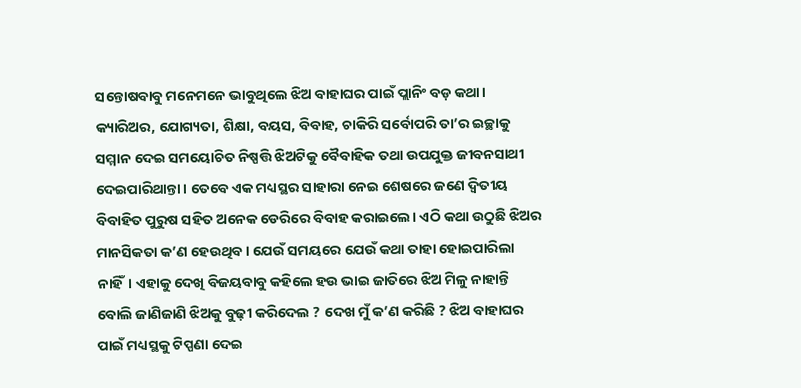ସନ୍ତୋଷବାବୁ ମନେମନେ ଭାବୁଥିଲେ ଝିଅ ବାହାଘର ପାଇଁ ପ୍ଲାନିଂ ବଡ଼ କଥା।
କ୍ୟାରିଅର, ଯୋଗ୍ୟତା, ଶିକ୍ଷା, ବୟସ, ବିବାହ, ଚାକିରି ସର୍ବୋପରି ତା’ର ଇଚ୍ଛାକୁ ସମ୍ମାନ ଦେଇ ସମୟୋଚିତ ନିଷ୍ପତ୍ତି ଝିଅଟିକୁ ବୈବାହିକ ତଥା ଉପଯୁକ୍ତ ଜୀବନସାଥୀ ଦେଇପାରିଥାନ୍ତା । ତେବେ ଏକ ମଧ୍ୟସ୍ଥର ସାହାରା ନେଇ ଶେଷରେ ଜଣେ ଦ୍ୱିତୀୟ ବିବାହିତ ପୁରୁଷ ସହିତ ଅନେକ ଡେରିରେ ବିବାହ କରାଇଲେ। ଏଠି କଥା ଉଠୁଛି ଝିଅର ମାନସିକତା କ’ଣ ହେଉଥିବ। ଯେଉଁ ସମୟରେ ଯେଉଁ କଥା ତାହା ହୋଇପାରିଲା ନାହିଁ। ଏହାକୁ ଦେଖି ବିଜୟବାବୁ କହିଲେ ହଉ ଭାଇ ଜାତିରେ ଝିଅ ମିଳୁ ନାହାନ୍ତି ବୋଲି ଜାଣିଜାଣି ଝିଅକୁ ବୁଢ଼ୀ କରିଦେଲ ? ଦେଖ ମୁଁ କ’ଣ କରିଛି ? ଝିଅ ବାହାଘର ପାଇଁ ମଧ୍ୟସ୍ଥକୁ ଟିପ୍ପଣା ଦେଇ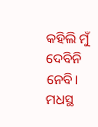କହିଲି ମୁଁ ଦେବିନି ନେବି। ମଧସ୍ଥ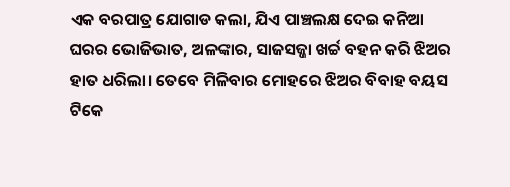ଏକ ବରପାତ୍ର ଯୋଗାଡ କଲା, ଯିଏ ପାଞ୍ଚଲକ୍ଷ ଦେଇ କନିଆ ଘରର ଭୋଜିଭାତ, ଅଳଙ୍କାର, ସାଜସଜ୍ଜା ଖର୍ଚ୍ଚ ବହନ କରି ଝିଅର ହାତ ଧରିଲା। ତେବେ ମିଳିବାର ମୋହରେ ଝିଅର ବିବାହ ବୟସ ଟିକେ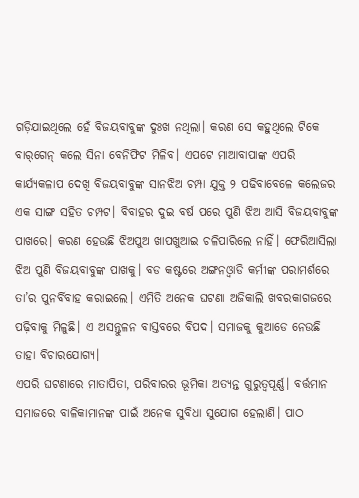ଗଡ଼ିଯାଇଥିଲେ ହେଁ ବିଜୟବାବୁଙ୍କ ଦୁଃଖ ନଥିଲା। କରଣ ସେ କହୁଥିଲେ ଟିକେ ବାର୍‌ଗେନ୍‌ କଲେ ସିନା ବେନିଫିଟ ମିଳିବ। ଏପଟେ ମାଆବାପାଙ୍କ ଏପରି କାର୍ଯ୍ୟକଳାପ ଦେଖି ବିଜୟବାବୁଙ୍କ ସାନଝିଅ ଚମ୍ପା ଯୁକ୍ତ ୨ ପଢିବାବେଳେ କଲେଜର ଏକ ସାଙ୍ଗ ସହିତ ଚମ୍ପଟ। ବିବାହର ଦୁଇ ବର୍ଷ ପରେ ପୁଣି ଝିଅ ଆସି ବିଜୟବାବୁଙ୍କ ପାଖରେ। କରଣ ହେଉଛି ଝିଅପୁଅ ଖାପଖୁଆଇ ଚଳିପାରିଲେ ନାହିଁ। ଫେରିଆସିଲା ଝିଅ ପୁଣି ବିଜୟବାବୁଙ୍କ ପାଖକୁ। ବଡ କଷ୍ଟରେ ଅଙ୍ଗନଓ୍ବାଡି କର୍ମୀଙ୍କ ପରାମର୍ଶରେ ତା’ର ପୁନର୍ବିବାହ କରାଇଲେ। ଏମିତି ଅନେକ ଘଟଣା ଅଜିକାଲି ଖବରକାଗଜରେ ପଢ଼ିବାକୁ ମିଳୁଛି। ଏ ଅସନ୍ତୁଳନ ବାସ୍ତବରେ ବିପଦ। ସମାଜକୁ କୁଆଡେ ନେଉଛି ତାହା ବିଚାରଯୋଗ୍ୟ।
ଏପରି ଘଟଣାରେ ମାତାପିତା, ପରିବାରର ଭୂମିକା ଅତ୍ୟନ୍ତ ଗୁରୁତ୍ୱପୂର୍ଣ୍ଣ। ବର୍ତ୍ତମାନ ସମାଜରେ ବାଳିକାମାନଙ୍କ ପାଇଁ ଅନେକ ସୁବିଧା ସୁଯୋଗ ହେଲାଣି। ପାଠ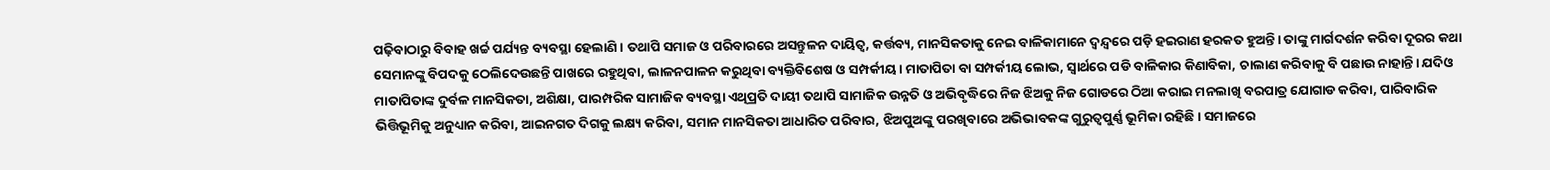ପଢ଼ିବାଠାରୁ ବିବାହ ଖର୍ଚ୍ଚ ପର୍ଯ୍ୟନ୍ତ ବ୍ୟବସ୍ଥା ହେଲାଣି। ତଥାପି ସମାଜ ଓ ପରିବାରରେ ଅସନ୍ତୁଳନ ଦାୟିତ୍ୱ, କର୍ତ୍ତବ୍ୟ, ମାନସିକତାକୁ ନେଇ ବାଳିକାମାନେ ଦ୍ୱନ୍ଦ୍ୱରେ ପଡ଼ି ହଇରାଣ ହରକତ ହୁଅନ୍ତି। ତାଙ୍କୁ ମାର୍ଗଦର୍ଶନ କରିବା ଦୂରର କଥା ସେମାନଙ୍କୁ ବିପଦକୁ ଠେଲିଦେଉଛନ୍ତି ପାଖରେ ରହୁଥିବା, ଲାଳନପାଳନ କରୁଥିବା ବ୍ୟକ୍ତିବିଶେଷ ଓ ସମ୍ପର୍କୀୟ। ମାତାପିତା ବା ସମ୍ପର୍କୀୟ ଲୋଭ, ସ୍ବାର୍ଥରେ ପଡି ବାଳିକାର କିଣାବିକା, ଚାଲାଣ କରିବାକୁ ବି ପଛାଉ ନାହାନ୍ତି। ଯଦିଓ ମାତାପିତାଙ୍କ ଦୁର୍ବଳ ମାନସିକତା, ଅଶିକ୍ଷା, ପାରମ୍ପରିକ ସାମାଜିକ ବ୍ୟବସ୍ଥା ଏଥିପ୍ରତି ଦାୟୀ ତଥାପି ସାମାଜିକ ଉନ୍ନତି ଓ ଅଭିବୃଦ୍ଧିରେ ନିଜ ଝିଅକୁ ନିଜ ଗୋଡରେ ଠିଆ କରାଇ ମନଲାଖି ବରପାତ୍ର ଯୋଗାଡ କରିବା, ପାରିବାରିକ ଭିତ୍ତିଭୂମିକୁ ଅନୁଧ୍ୟାନ କରିବା, ଆଇନଗତ ଦିଗକୁ ଲକ୍ଷ୍ୟ କରିବା, ସମାନ ମାନସିକତା ଆଧାରିତ ପରିବାର, ଝିଅପୁଅଙ୍କୁ ପରଖିବାରେ ଅଭିଭାବକଙ୍କ ଗୁରୁତ୍ୱପୁର୍ଣ୍ଣ ଭୂମିକା ରହିଛି। ସମାଜରେ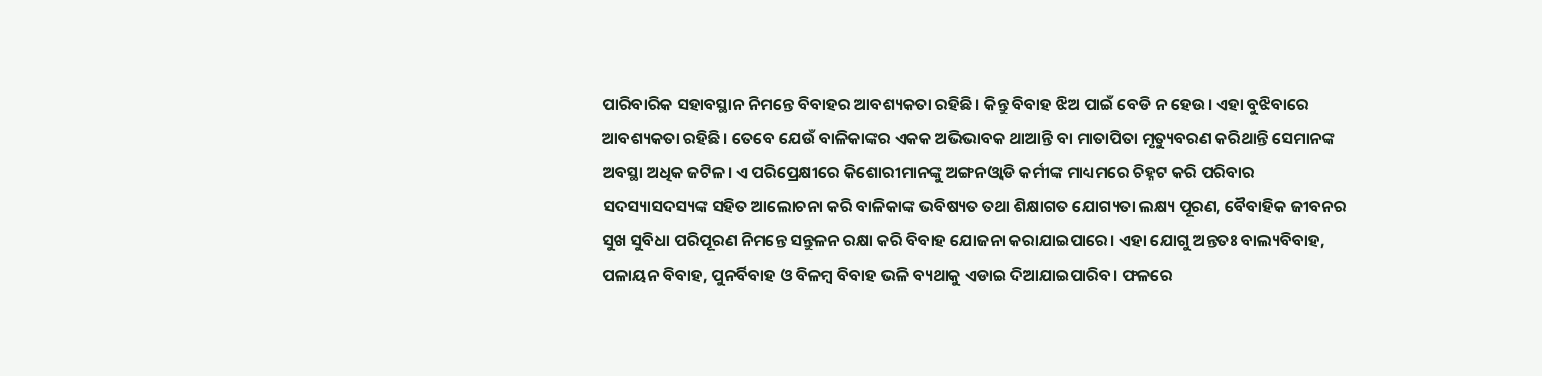ପାରିବାରିକ ସହାବସ୍ଥାନ ନିମନ୍ତେ ବିବାହର ଆବଶ୍ୟକତା ରହିଛି। କିନ୍ତୁ ବିବାହ ଝିଅ ପାଇଁ ବେଡି ନ ହେଉ। ଏହା ବୁଝିବାରେ ଆବଶ୍ୟକତା ରହିଛି। ତେବେ ଯେଉଁ ବାଳିକାଙ୍କର ଏକକ ଅଭିଭାବକ ଥାଆନ୍ତି ବା ମାତାପିତା ମୃତ୍ୟୁବରଣ କରିଥାନ୍ତି ସେମାନଙ୍କ ଅବସ୍ଥା ଅଧିକ ଜଟିଳ। ଏ ପରିପ୍ରେକ୍ଷୀରେ କିଶୋରୀମାନଙ୍କୁ ଅଙ୍ଗନଓ୍ବାଡି କର୍ମୀଙ୍କ ମାଧ୍ୟମରେ ଚିହ୍ନଟ କରି ପରିବାର ସଦସ୍ୟାସଦସ୍ୟଙ୍କ ସହିତ ଆଲୋଚନା କରି ବାଳିକାଙ୍କ ଭବିଷ୍ୟତ ତଥା ଶିକ୍ଷାଗତ ଯୋଗ୍ୟତା ଲକ୍ଷ୍ୟ ପୂରଣ, ବୈବାହିକ ଜୀବନର ସୁଖ ସୁବିଧା ପରିପୂରଣ ନିମନ୍ତେ ସନ୍ତୁଳନ ରକ୍ଷା କରି ବିବାହ ଯୋଜନା କରାଯାଇପାରେ। ଏହା ଯୋଗୁ ଅନ୍ତତଃ ବାଲ୍ୟବିବାହ, ପଳାୟନ ବିବାହ, ପୁନର୍ବିବାହ ଓ ବିଳମ୍ବ ବିବାହ ଭଳି ବ୍ୟଥାକୁ ଏଡାଇ ଦିଆଯାଇପାରିବ। ଫଳରେ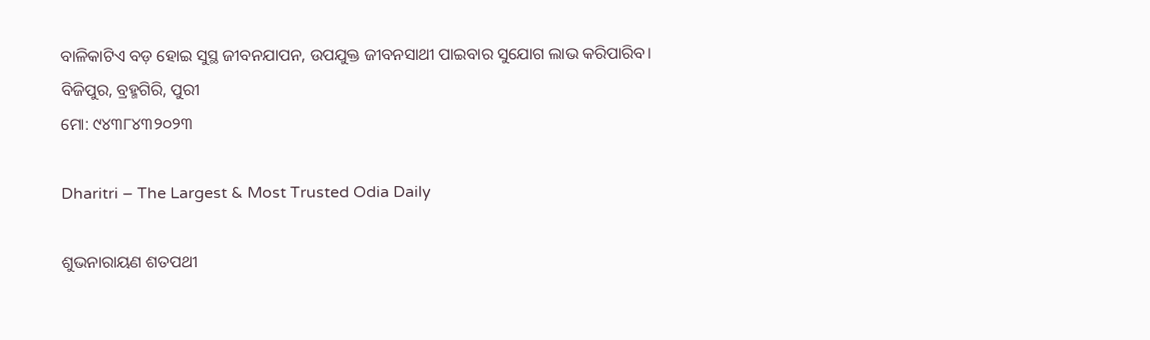ବାଳିକାଟିଏ ବଡ଼ ହୋଇ ସୁସ୍ଥ ଜୀବନଯାପନ, ଉପଯୁକ୍ତ ଜୀବନସାଥୀ ପାଇବାର ସୁଯୋଗ ଲାଭ କରିପାରିବ।
ବିଜିପୁର, ବ୍ରହ୍ମଗିରି, ପୁରୀ
ମୋ: ୯୪୩୮୪୩୨୦୨୩

Dharitri – The Largest & Most Trusted Odia Daily

ଶୁଭନାରାୟଣ ଶତପଥୀ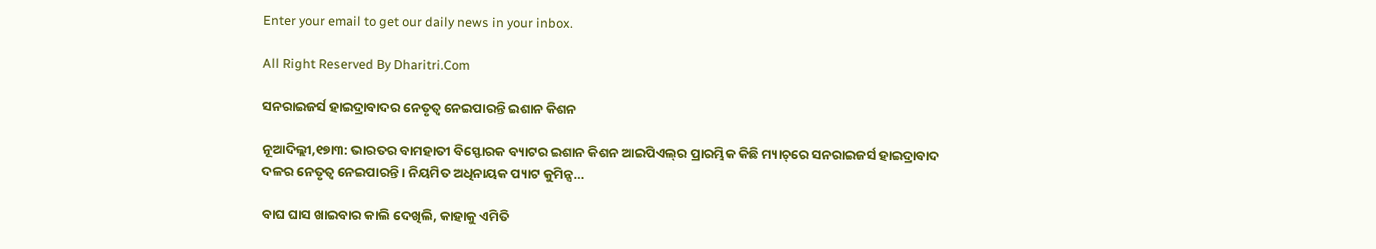Enter your email to get our daily news in your inbox.

All Right Reserved By Dharitri.Com

ସନରାଇଜର୍ସ ହାଇଦ୍ରାବାଦର ନେତୃତ୍ୱ ନେଇପାରନ୍ତି ଇଶାନ କିଶନ

ନୂଆଦିଲ୍ଲୀ,୧୭ା୩: ଭାରତର ବାମହାତୀ ବିସ୍ଫୋରକ ବ୍ୟାଟର ଇଶାନ କିଶନ ଆଇପିଏଲ୍‌ର ପ୍ରାରମ୍ଭିକ କିଛି ମ୍ୟାଚ୍‌ରେ ସନରାଇଜର୍ସ ହାଇଦ୍ରାବାଦ ଦଳର ନେତୃତ୍ୱ ନେଇପାରନ୍ତି। ନିୟମିତ ଅଧିନାୟକ ପ୍ୟାଟ କୁମିନ୍ସ…

ବାଘ ଘାସ ଖାଇବାର କାଲି ଦେଖିଲି, କାହାକୁ ଏମିତି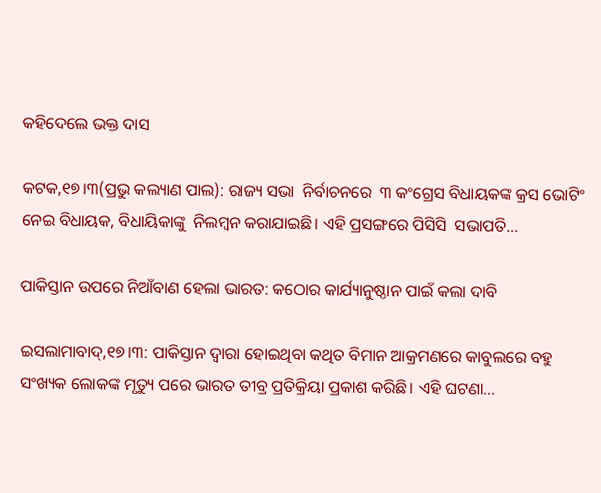କହିଦେଲେ ଭକ୍ତ ଦାସ

କଟକ,୧୭।୩(ପ୍ରଭୁ କଲ୍ୟାଣ ପାଲ): ରାଜ୍ୟ ସଭା  ନିର୍ବାଚନରେ  ୩ କଂଗ୍ରେସ ବିଧାୟକଙ୍କ କ୍ରସ ଭୋଟିଂ ନେଇ ବିଧାୟକ, ବିଧାୟିକାଙ୍କୁ  ନିଲମ୍ବନ କରାଯାଇଛି। ଏହି ପ୍ରସଙ୍ଗରେ ପିସିସି  ସଭାପତି…

ପାକିସ୍ତାନ ଉପରେ ନିଆଁବାଣ ହେଲା ଭାରତ: କଠୋର କାର୍ଯ୍ୟାନୁଷ୍ଠାନ ପାଇଁ କଲା ଦାବି

ଇସଲାମାବାଦ୍‌,୧୭।୩: ପାକିସ୍ତାନ ଦ୍ୱାରା ହୋଇଥିବା କଥିତ ବିମାନ ଆକ୍ରମଣରେ କାବୁଲରେ ବହୁ ସଂଖ୍ୟକ ଲୋକଙ୍କ ମୃତ୍ୟୁ ପରେ ଭାରତ ତୀବ୍ର ପ୍ରତିକ୍ରିୟା ପ୍ରକାଶ କରିଛି। ଏହି ଘଟଣା…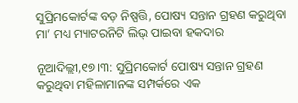ସୁପ୍ରିମକୋର୍ଟଙ୍କ ବଡ଼ ନିଷ୍ପତ୍ତି, ପୋଷ୍ୟ ସନ୍ତାନ ଗ୍ରହଣ କରୁଥିବା ମା’ ମଧ୍ୟ ମ୍ୟାଟରନିଟି ଲିଭ୍ ପାଇବା ହକଦାର

ନୂଆଦିଲ୍ଲୀ,୧୭।୩: ସୁପ୍ରିମକୋର୍ଟ ପୋଷ୍ୟ ସନ୍ତାନ ଗ୍ରହଣ କରୁଥିବା ମହିଳାମାନଙ୍କ ସମ୍ପର୍କରେ ଏକ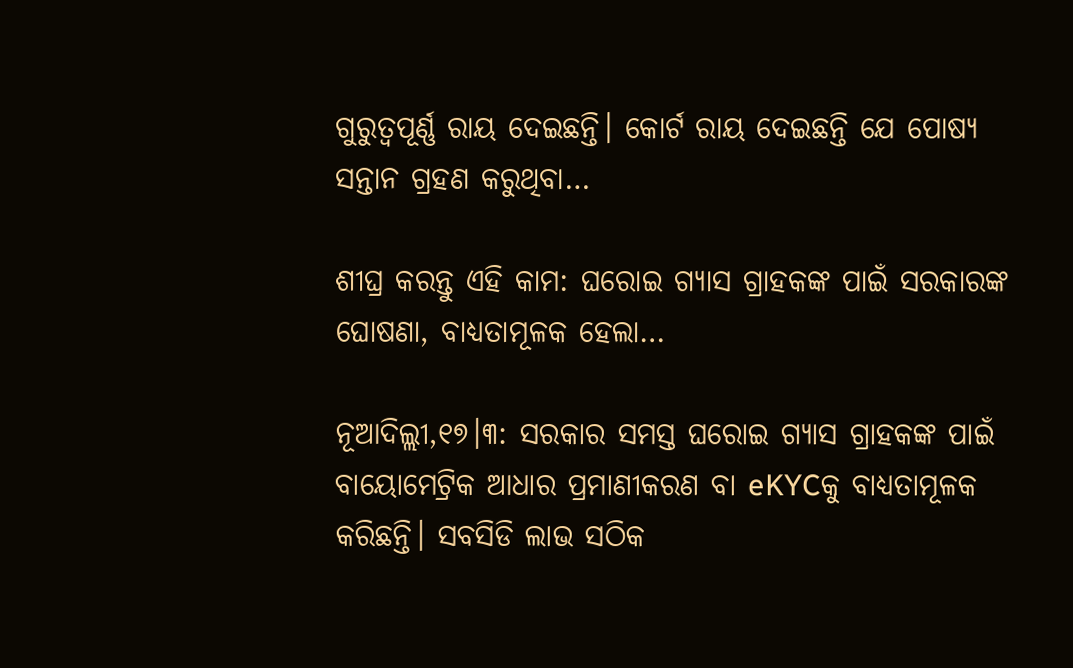ଗୁରୁତ୍ୱପୂର୍ଣ୍ଣ ରାୟ ଦେଇଛନ୍ତି। କୋର୍ଟ ରାୟ ଦେଇଛନ୍ତି ଯେ ପୋଷ୍ୟ ସନ୍ତାନ ଗ୍ରହଣ କରୁଥିବା…

ଶୀଘ୍ର କରନ୍ତୁ ଏହି କାମ: ଘରୋଇ ଗ୍ୟାସ ଗ୍ରାହକଙ୍କ ପାଇଁ ସରକାରଙ୍କ ଘୋଷଣା, ବାଧ୍ୟତାମୂଳକ ହେଲା…

ନୂଆଦିଲ୍ଲୀ,୧୭।୩: ସରକାର ସମସ୍ତ ଘରୋଇ ଗ୍ୟାସ ଗ୍ରାହକଙ୍କ ପାଇଁ ବାୟୋମେଟ୍ରିକ ଆଧାର ପ୍ରମାଣୀକରଣ ବା eKYCକୁ ବାଧ୍ୟତାମୂଳକ କରିଛନ୍ତି। ସବସିଡି ଲାଭ ସଠିକ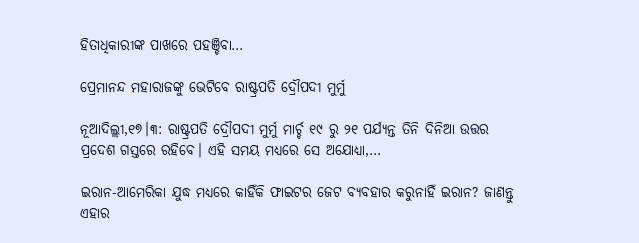ହିତାଧିକାରୀଙ୍କ ପାଖରେ ପହଞ୍ଚିବା…

ପ୍ରେମାନନ୍ଦ ମହାରାଜଙ୍କୁ ଭେଟିବେ ରାଷ୍ଟ୍ରପତି ଦ୍ରୌପଦୀ ମୁର୍ମୁ

ନୂଆଦିଲ୍ଲୀ,୧୭।୩: ରାଷ୍ଟ୍ରପତି ଦ୍ରୌପଦୀ ମୁର୍ମୁ ମାର୍ଚ୍ଚ ୧୯ ରୁ ୨୧ ପର୍ଯ୍ୟନ୍ତ ତିନି ଦିନିଆ ଉତ୍ତର ପ୍ରଦେଶ ଗସ୍ତରେ ରହିବେ। ଏହି ସମୟ ମଧ୍ୟରେ ସେ ଅଯୋଧ୍ୟା,…

ଇରାନ-ଆମେରିକା ଯୁଦ୍ଧ ମଧ୍ୟରେ କାହିଁକି ଫାଇଟର ଜେଟ ବ୍ୟବହାର କରୁନାହିଁ ଇରାନ? ଜାଣନ୍ତୁ ଏହାର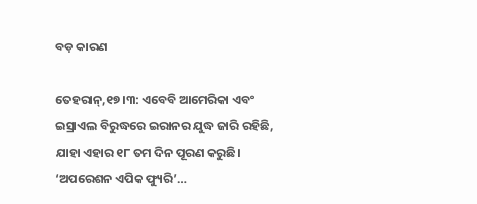ବଡ଼ କାରଣ

ତେହରାନ୍‌,୧୭।୩: ଏବେବି ଆମେରିକା ଏବଂ ଇସ୍ରାଏଲ ବିରୁଦ୍ଧରେ ଇରାନର ଯୁଦ୍ଧ ଜାରି ରହିଛି, ଯାହା ଏହାର ୧୮ ତମ ଦିନ ପୂରଣ କରୁଛି। ‘ଅପରେଶନ ଏପିକ ଫ୍ୟୁରି’…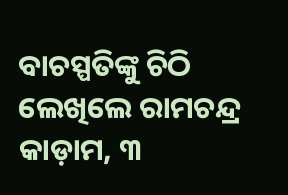ବାଚସ୍ପତିଙ୍କୁ ଚିଠି ଲେଖିଲେ ରାମଚନ୍ଦ୍ର କାଡ଼ାମ, ୩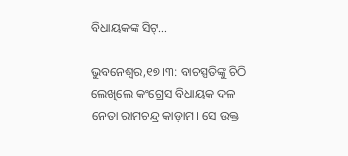ବିଧାୟକଙ୍କ ସିଟ୍‌…

ଭୁବନେଶ୍ୱର,୧୭।୩: ବାଚସ୍ପତିଙ୍କୁ ଚିଠି ଲେଖିଲେ କଂଗ୍ରେସ ବିଧାୟକ ଦଳ ନେତା ରାମଚନ୍ଦ୍ର କାଡ଼ାମ। ସେ ଉକ୍ତ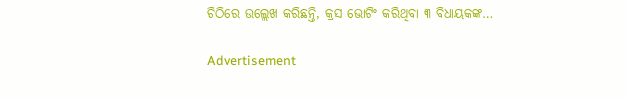ଚିଠିରେ ଉଲ୍ଲେଖ କରିଛନ୍ତି, କ୍ରସ ଭୋଟିଂ କରିଥିବା ୩ ବିଧାୟକଙ୍କ…

Advertisement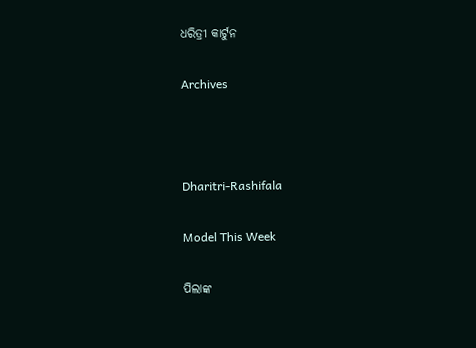ଧରିତ୍ରୀ କାର୍ଟୁନ

Archives



Dharitri-Rashifala

Model This Week

ପିଲାଙ୍କ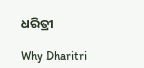ଧରିତ୍ରୀ

Why Dharitri